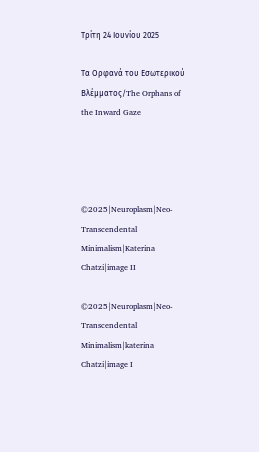Τρίτη 24 Ιουνίου 2025

Τα Ορφανά του Εσωτερικού Βλέμματος/The Orphans of the Inward Gaze




©2025|Neuroplasm|Neo-Transcendental Minimalism|Katerina Chatzi|image II

©2025|Neuroplasm|Neo-Transcendental Minimalism|katerina Chatzi|image I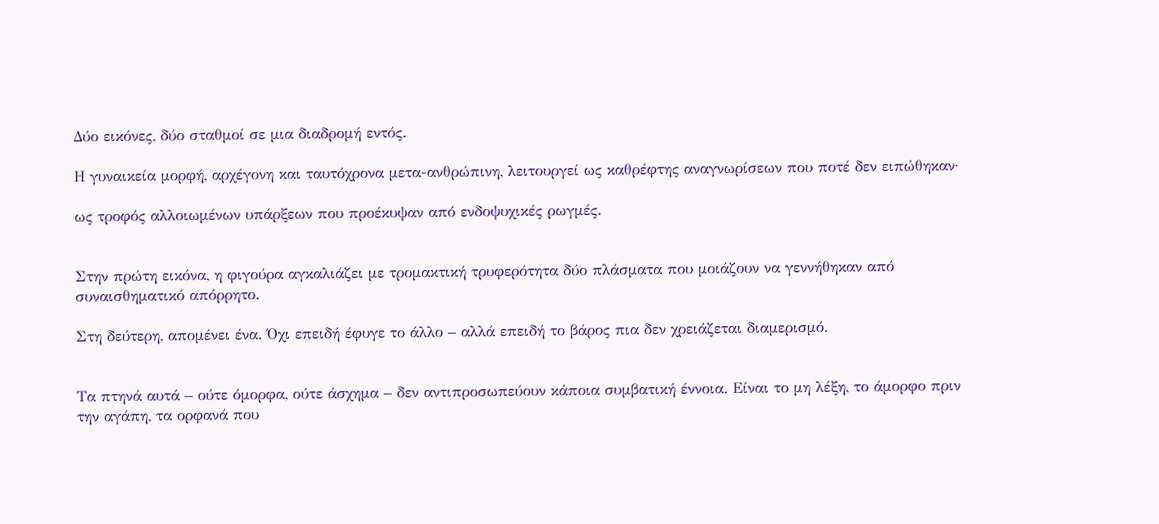Δύο εικόνες, δύο σταθμοί σε μια διαδρομή εντός.

Η γυναικεία μορφή, αρχέγονη και ταυτόχρονα μετα-ανθρώπινη, λειτουργεί ως καθρέφτης αναγνωρίσεων που ποτέ δεν ειπώθηκαν·

ως τροφός αλλοιωμένων υπάρξεων που προέκυψαν από ενδοψυχικές ρωγμές.


Στην πρώτη εικόνα, η φιγούρα αγκαλιάζει με τρομακτική τρυφερότητα δύο πλάσματα που μοιάζουν να γεννήθηκαν από συναισθηματικό απόρρητο.

Στη δεύτερη, απομένει ένα. Όχι επειδή έφυγε το άλλο – αλλά επειδή το βάρος πια δεν χρειάζεται διαμερισμό.


Τα πτηνά αυτά – ούτε όμορφα, ούτε άσχημα – δεν αντιπροσωπεύουν κάποια συμβατική έννοια. Είναι το μη λέξη, το άμορφο πριν την αγάπη, τα ορφανά που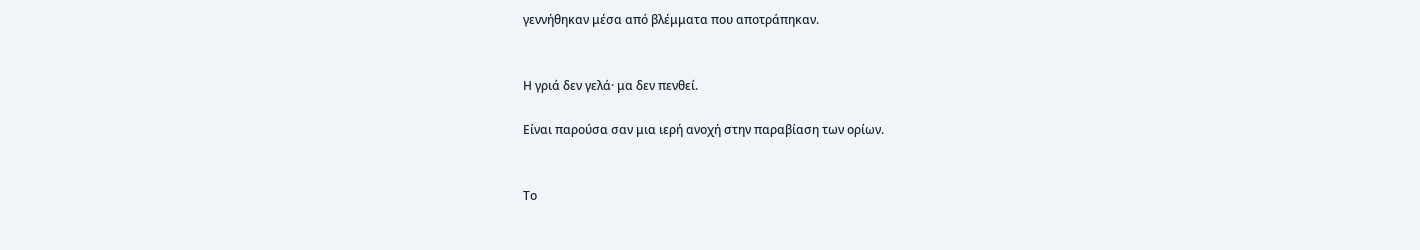γεννήθηκαν μέσα από βλέμματα που αποτράπηκαν.


Η γριά δεν γελά· μα δεν πενθεί.

Είναι παρούσα σαν μια ιερή ανοχή στην παραβίαση των ορίων.


Το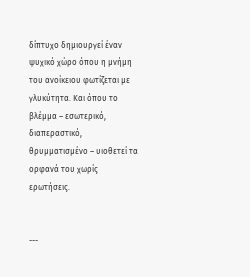δίπτυχο δημιουργεί έναν ψυχικό χώρο όπου η μνήμη του ανοίκειου φωτίζεται με γλυκύτητα. Και όπου το βλέμμα – εσωτερικό, διαπεραστικό, θρυμματισμένο – υιοθετεί τα ορφανά του χωρίς ερωτήσεις.


---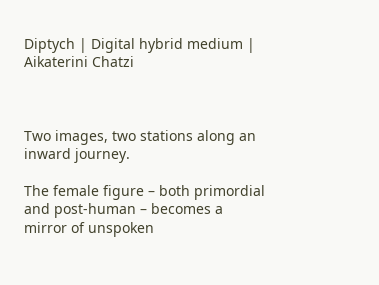Diptych | Digital hybrid medium | Aikaterini Chatzi



Two images, two stations along an inward journey.

The female figure – both primordial and post-human – becomes a mirror of unspoken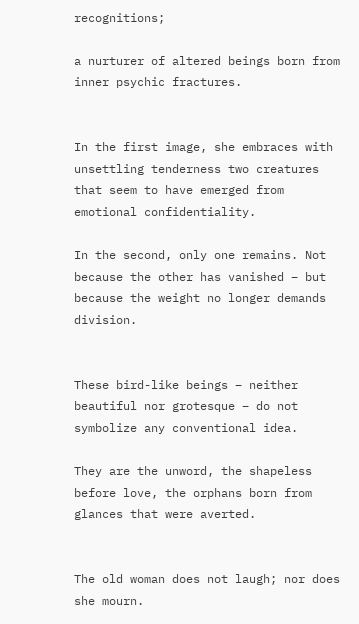recognitions;

a nurturer of altered beings born from inner psychic fractures.


In the first image, she embraces with unsettling tenderness two creatures that seem to have emerged from emotional confidentiality.

In the second, only one remains. Not because the other has vanished – but because the weight no longer demands division.


These bird-like beings – neither beautiful nor grotesque – do not symbolize any conventional idea.

They are the unword, the shapeless before love, the orphans born from glances that were averted.


The old woman does not laugh; nor does she mourn.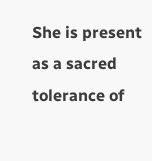She is present as a sacred tolerance of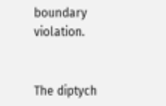boundary violation.


The diptych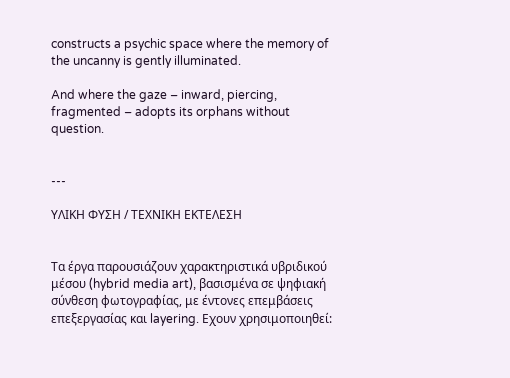constructs a psychic space where the memory of the uncanny is gently illuminated.

And where the gaze – inward, piercing, fragmented – adopts its orphans without question.


---

ΥΛΙΚΗ ΦΥΣΗ / ΤΕΧΝΙΚΗ ΕΚΤΕΛΕΣΗ


Τα έργα παρουσιάζουν χαρακτηριστικά υβριδικού μέσου (hybrid media art), βασισμένα σε ψηφιακή σύνθεση φωτογραφίας, με έντονες επεμβάσεις επεξεργασίας και layering. Εχουν χρησιμοποιηθεί: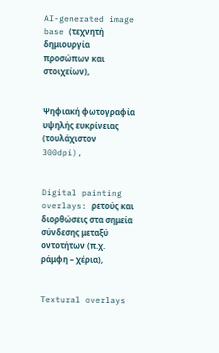AI-generated image base (τεχνητή δημιουργία προσώπων και στοιχείων),


Ψηφιακή φωτογραφία υψηλής ευκρίνειας (τουλάχιστον 300dpi),


Digital painting overlays: ρετούς και διορθώσεις στα σημεία σύνδεσης μεταξύ οντοτήτων (π.χ. ράμφη – χέρια),


Textural overlays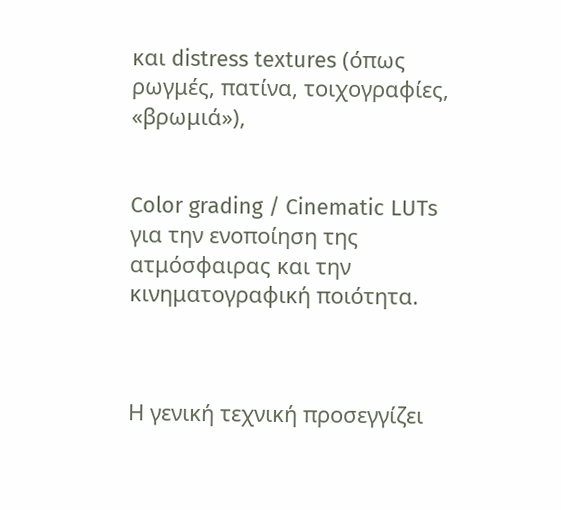και distress textures (όπως ρωγμές, πατίνα, τοιχογραφίες, «βρωμιά»),


Color grading / Cinematic LUTs για την ενοποίηση της ατμόσφαιρας και την κινηματογραφική ποιότητα.



Η γενική τεχνική προσεγγίζει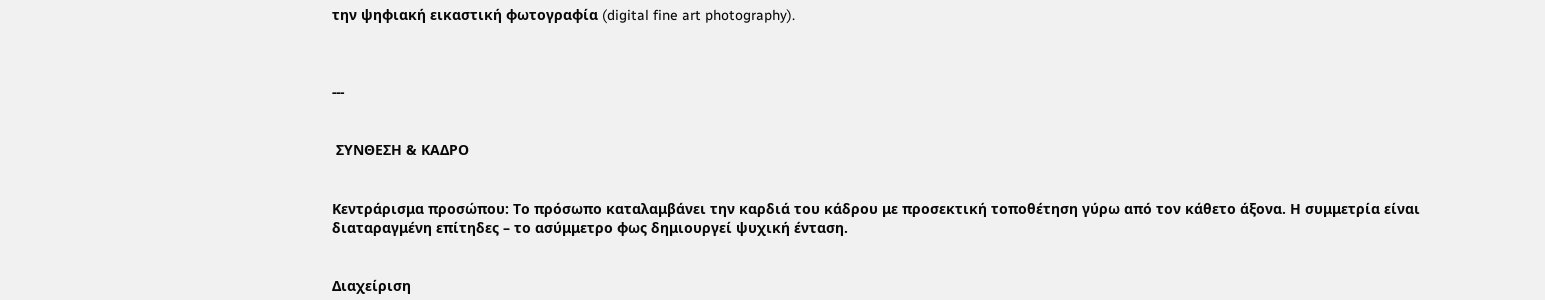την ψηφιακή εικαστική φωτογραφία (digital fine art photography).



---


 ΣΥΝΘΕΣΗ & ΚΑΔΡΟ


Κεντράρισμα προσώπου: Το πρόσωπο καταλαμβάνει την καρδιά του κάδρου με προσεκτική τοποθέτηση γύρω από τον κάθετο άξονα. Η συμμετρία είναι διαταραγμένη επίτηδες – το ασύμμετρο φως δημιουργεί ψυχική ένταση.


Διαχείριση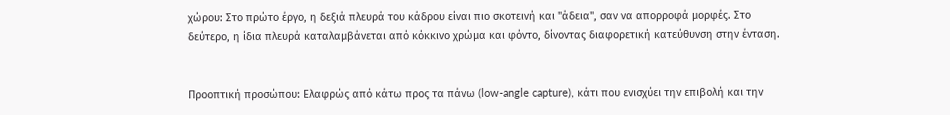χώρου: Στο πρώτο έργο, η δεξιά πλευρά του κάδρου είναι πιο σκοτεινή και "άδεια", σαν να απορροφά μορφές. Στο δεύτερο, η ίδια πλευρά καταλαμβάνεται από κόκκινο χρώμα και φόντο, δίνοντας διαφορετική κατεύθυνση στην ένταση.


Προοπτική προσώπου: Ελαφρώς από κάτω προς τα πάνω (low-angle capture), κάτι που ενισχύει την επιβολή και την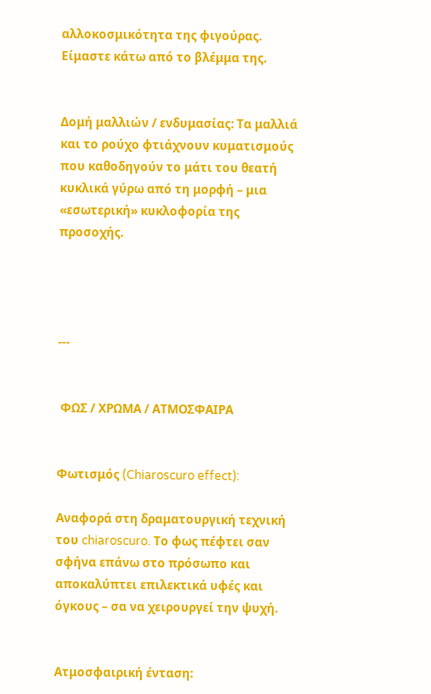αλλοκοσμικότητα της φιγούρας. Είμαστε κάτω από το βλέμμα της.


Δομή μαλλιών / ενδυμασίας: Τα μαλλιά και το ρούχο φτιάχνουν κυματισμούς που καθοδηγούν το μάτι του θεατή κυκλικά γύρω από τη μορφή – μια «εσωτερική» κυκλοφορία της προσοχής.




---


 ΦΩΣ / ΧΡΩΜΑ / ΑΤΜΟΣΦΑΙΡΑ


Φωτισμός (Chiaroscuro effect):

Αναφορά στη δραματουργική τεχνική του chiaroscuro. Το φως πέφτει σαν σφήνα επάνω στο πρόσωπο και αποκαλύπτει επιλεκτικά υφές και όγκους – σα να χειρουργεί την ψυχή.


Ατμοσφαιρική ένταση: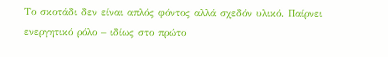Το σκοτάδι δεν είναι απλός φόντος αλλά σχεδόν υλικό. Παίρνει ενεργητικό ρόλο – ιδίως στο πρώτο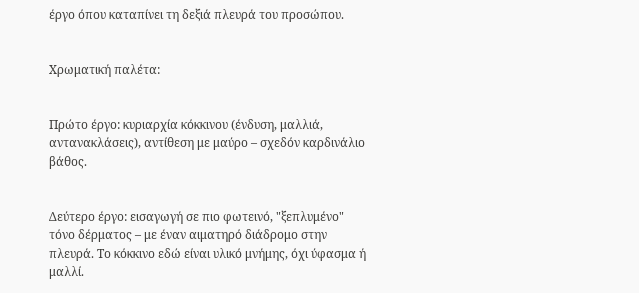έργο όπου καταπίνει τη δεξιά πλευρά του προσώπου.


Χρωματική παλέτα:


Πρώτο έργο: κυριαρχία κόκκινου (ένδυση, μαλλιά, αντανακλάσεις), αντίθεση με μαύρο – σχεδόν καρδινάλιο βάθος.


Δεύτερο έργο: εισαγωγή σε πιο φωτεινό, "ξεπλυμένο" τόνο δέρματος – με έναν αιματηρό διάδρομο στην πλευρά. Το κόκκινο εδώ είναι υλικό μνήμης, όχι ύφασμα ή μαλλί.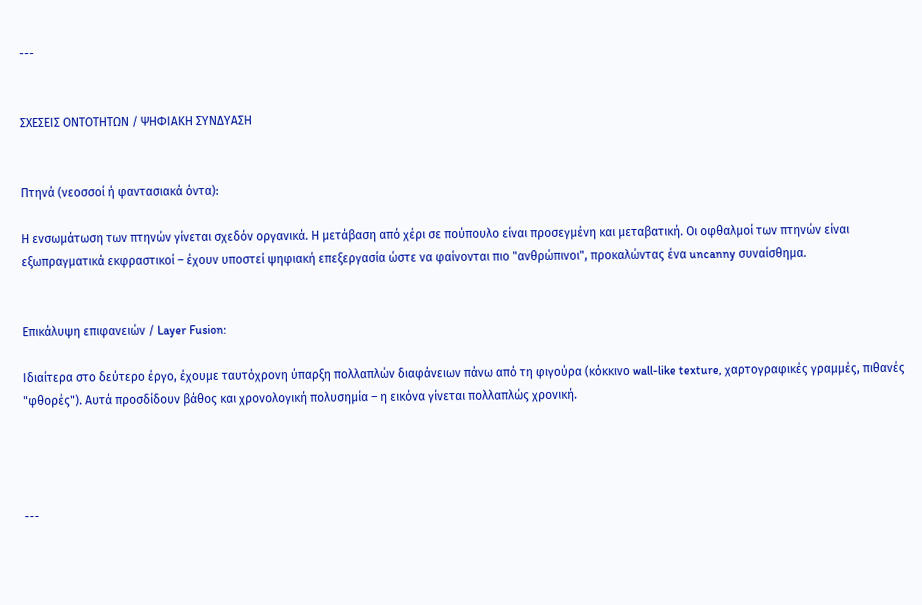---


ΣΧΕΣΕΙΣ ΟΝΤΟΤΗΤΩΝ / ΨΗΦΙΑΚΗ ΣΥΝΔΥΑΣΗ


Πτηνά (νεοσσοί ή φαντασιακά όντα):

Η ενσωμάτωση των πτηνών γίνεται σχεδόν οργανικά. Η μετάβαση από χέρι σε πούπουλο είναι προσεγμένη και μεταβατική. Οι οφθαλμοί των πτηνών είναι εξωπραγματικά εκφραστικοί – έχουν υποστεί ψηφιακή επεξεργασία ώστε να φαίνονται πιο "ανθρώπινοι", προκαλώντας ένα uncanny συναίσθημα.


Επικάλυψη επιφανειών / Layer Fusion:

Ιδιαίτερα στο δεύτερο έργο, έχουμε ταυτόχρονη ύπαρξη πολλαπλών διαφάνειων πάνω από τη φιγούρα (κόκκινο wall-like texture, χαρτογραφικές γραμμές, πιθανές "φθορές"). Αυτά προσδίδουν βάθος και χρονολογική πολυσημία – η εικόνα γίνεται πολλαπλώς χρονική.




---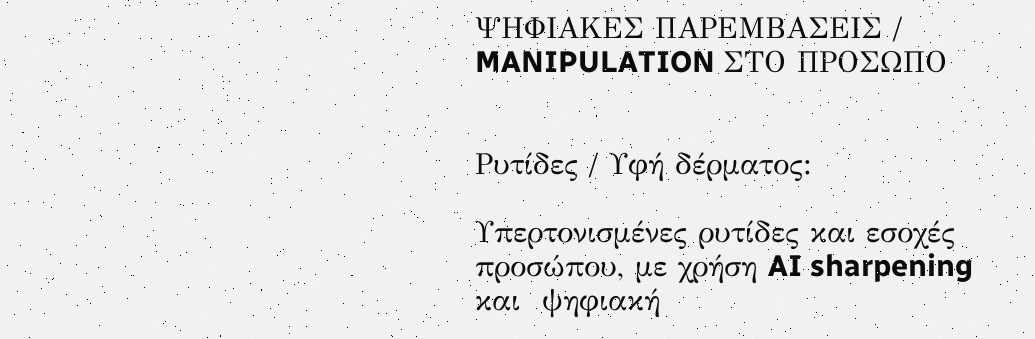ΨΗΦΙΑΚΕΣ ΠΑΡΕΜΒΑΣΕΙΣ / MANIPULATION ΣΤΟ ΠΡΟΣΩΠΟ


Ρυτίδες / Υφή δέρματος:

Υπερτονισμένες ρυτίδες και εσοχές προσώπου, με χρήση AI sharpening και  ψηφιακή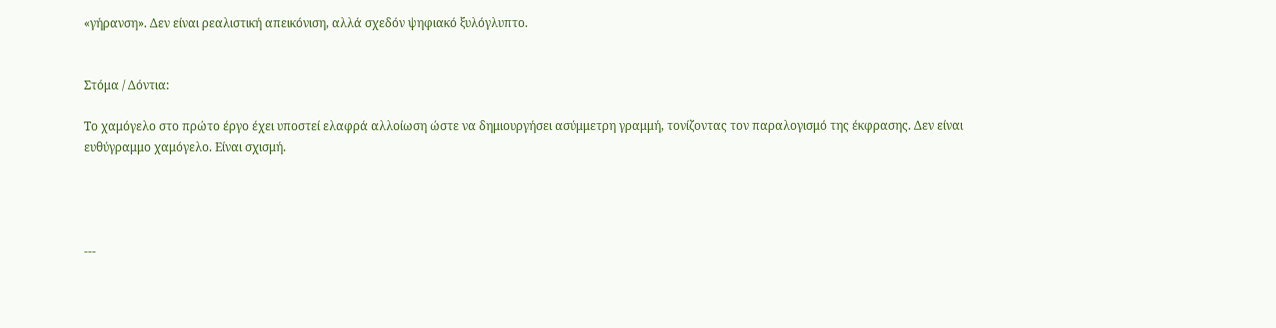«γήρανση». Δεν είναι ρεαλιστική απεικόνιση, αλλά σχεδόν ψηφιακό ξυλόγλυπτο.


Στόμα / Δόντια:

Το χαμόγελο στο πρώτο έργο έχει υποστεί ελαφρά αλλοίωση ώστε να δημιουργήσει ασύμμετρη γραμμή, τονίζοντας τον παραλογισμό της έκφρασης. Δεν είναι ευθύγραμμο χαμόγελο. Είναι σχισμή.




---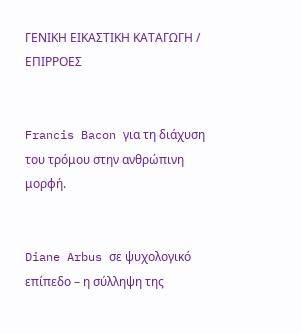ΓΕΝΙΚΗ ΕΙΚΑΣΤΙΚΗ ΚΑΤΑΓΩΓΗ / ΕΠΙΡΡΟΕΣ


Francis Bacon για τη διάχυση του τρόμου στην ανθρώπινη μορφή.


Diane Arbus σε ψυχολογικό επίπεδο – η σύλληψη της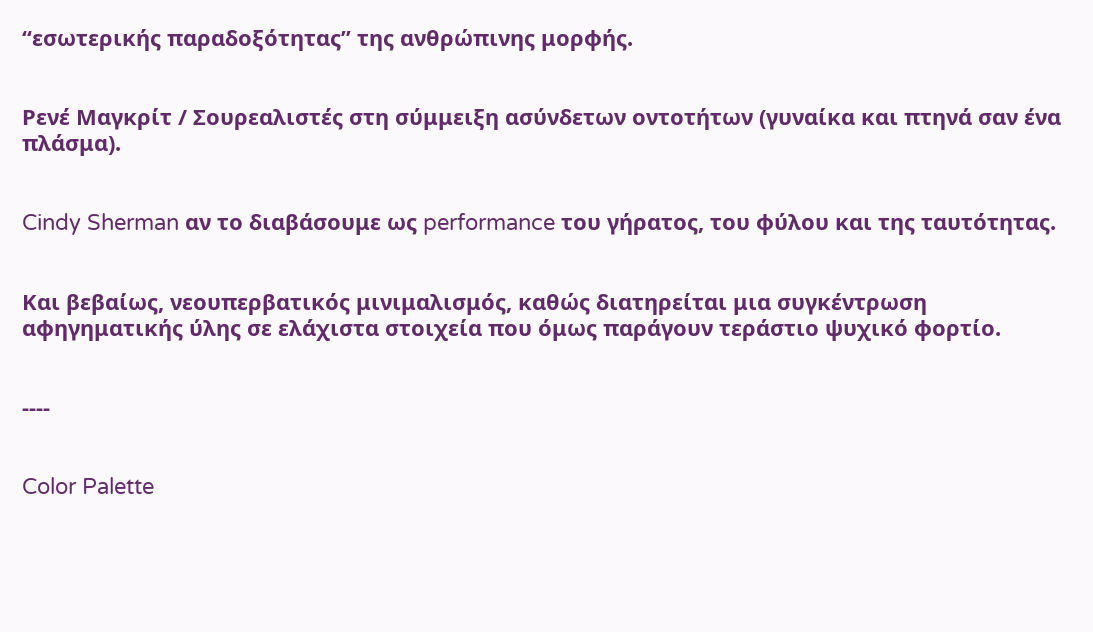“εσωτερικής παραδοξότητας” της ανθρώπινης μορφής.


Ρενέ Μαγκρίτ / Σουρεαλιστές στη σύμμειξη ασύνδετων οντοτήτων (γυναίκα και πτηνά σαν ένα πλάσμα).


Cindy Sherman αν το διαβάσουμε ως performance του γήρατος, του φύλου και της ταυτότητας.


Και βεβαίως, νεουπερβατικός μινιμαλισμός, καθώς διατηρείται μια συγκέντρωση αφηγηματικής ύλης σε ελάχιστα στοιχεία που όμως παράγουν τεράστιο ψυχικό φορτίο.


----


Color Palette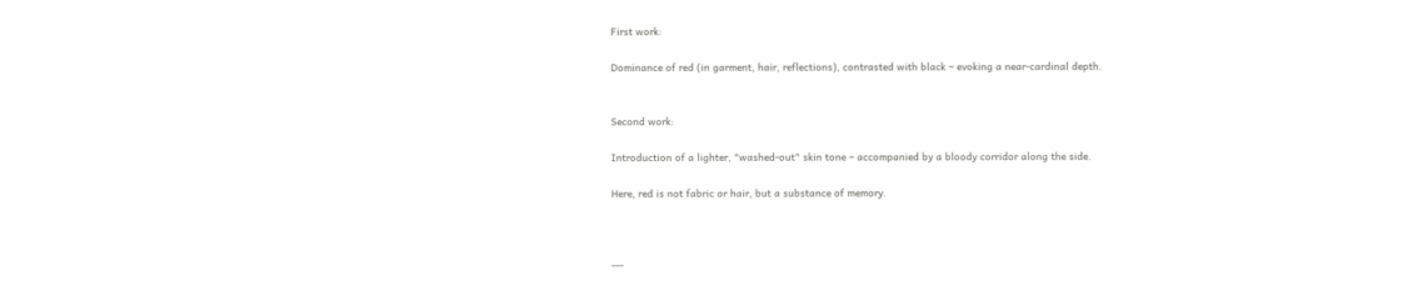First work:

Dominance of red (in garment, hair, reflections), contrasted with black – evoking a near-cardinal depth.


Second work:

Introduction of a lighter, "washed-out" skin tone – accompanied by a bloody corridor along the side.

Here, red is not fabric or hair, but a substance of memory.



---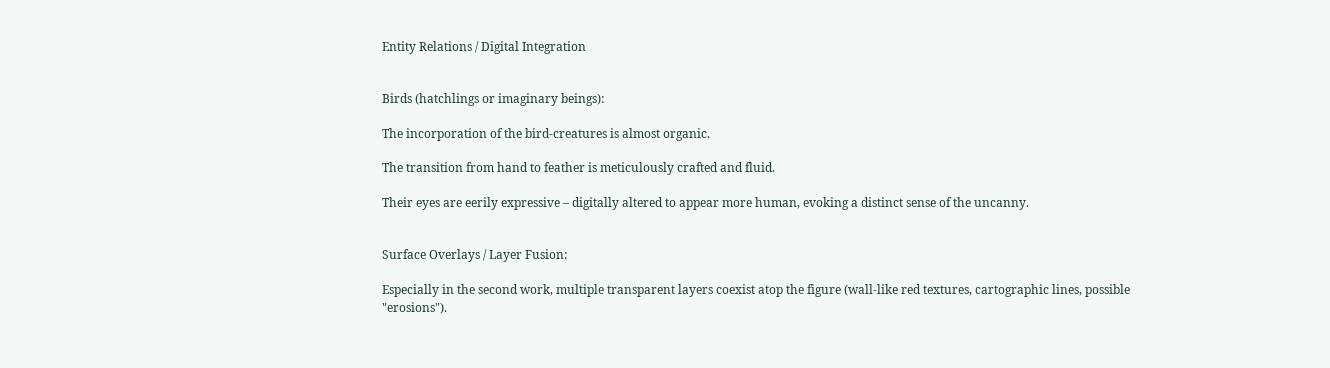Entity Relations / Digital Integration


Birds (hatchlings or imaginary beings):

The incorporation of the bird-creatures is almost organic.

The transition from hand to feather is meticulously crafted and fluid.

Their eyes are eerily expressive – digitally altered to appear more human, evoking a distinct sense of the uncanny.


Surface Overlays / Layer Fusion:

Especially in the second work, multiple transparent layers coexist atop the figure (wall-like red textures, cartographic lines, possible "erosions").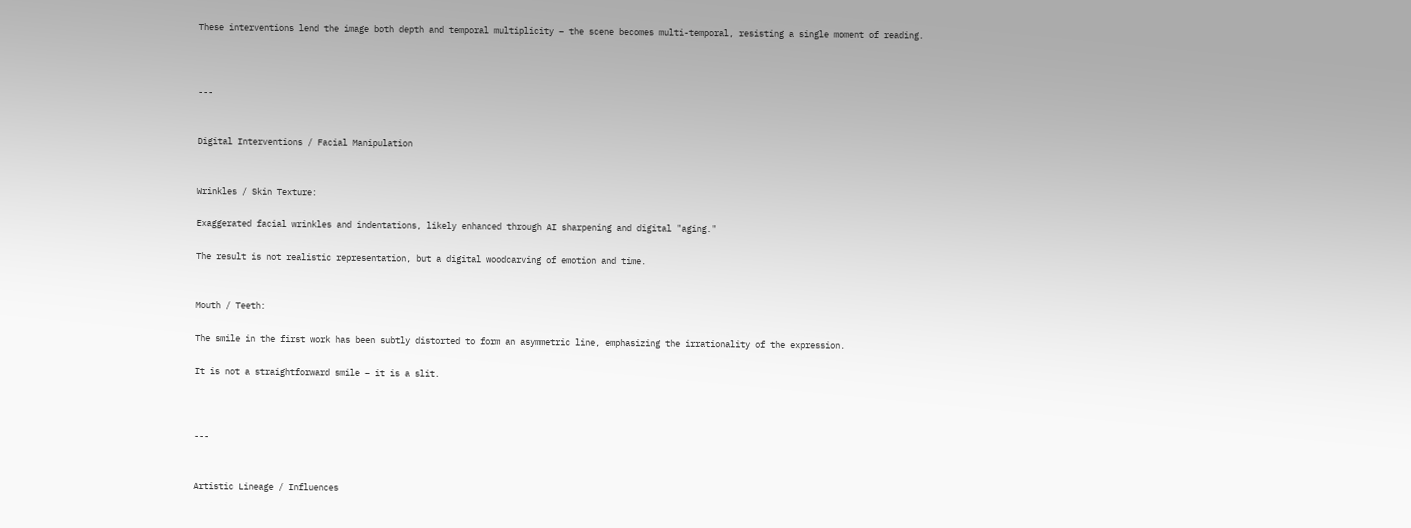These interventions lend the image both depth and temporal multiplicity – the scene becomes multi-temporal, resisting a single moment of reading.



---


Digital Interventions / Facial Manipulation


Wrinkles / Skin Texture:

Exaggerated facial wrinkles and indentations, likely enhanced through AI sharpening and digital "aging."

The result is not realistic representation, but a digital woodcarving of emotion and time.


Mouth / Teeth:

The smile in the first work has been subtly distorted to form an asymmetric line, emphasizing the irrationality of the expression.

It is not a straightforward smile – it is a slit.



---


Artistic Lineage / Influences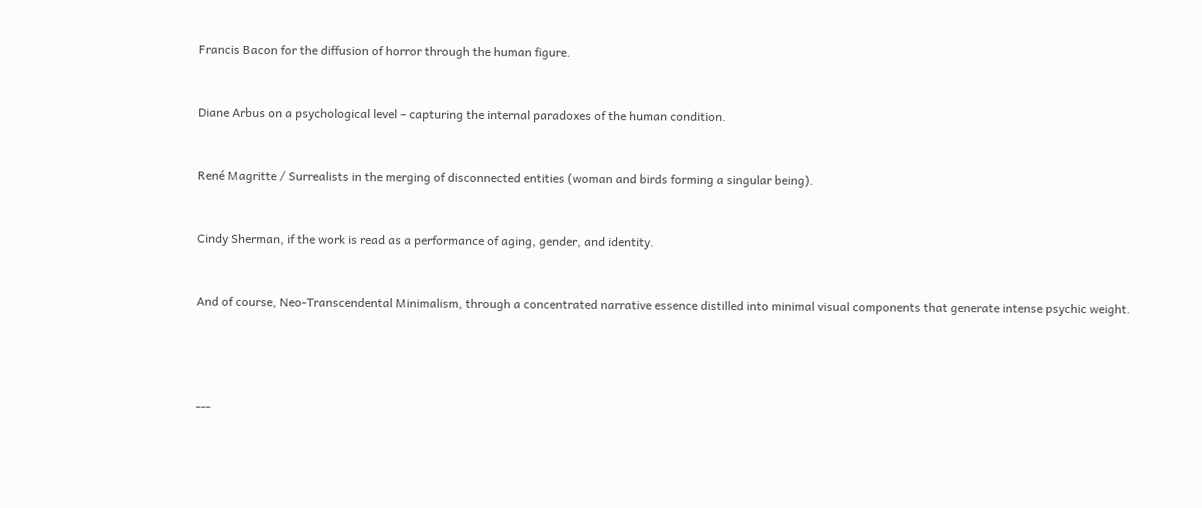Francis Bacon for the diffusion of horror through the human figure.


Diane Arbus on a psychological level – capturing the internal paradoxes of the human condition.


René Magritte / Surrealists in the merging of disconnected entities (woman and birds forming a singular being).


Cindy Sherman, if the work is read as a performance of aging, gender, and identity.


And of course, Neo-Transcendental Minimalism, through a concentrated narrative essence distilled into minimal visual components that generate intense psychic weight.




---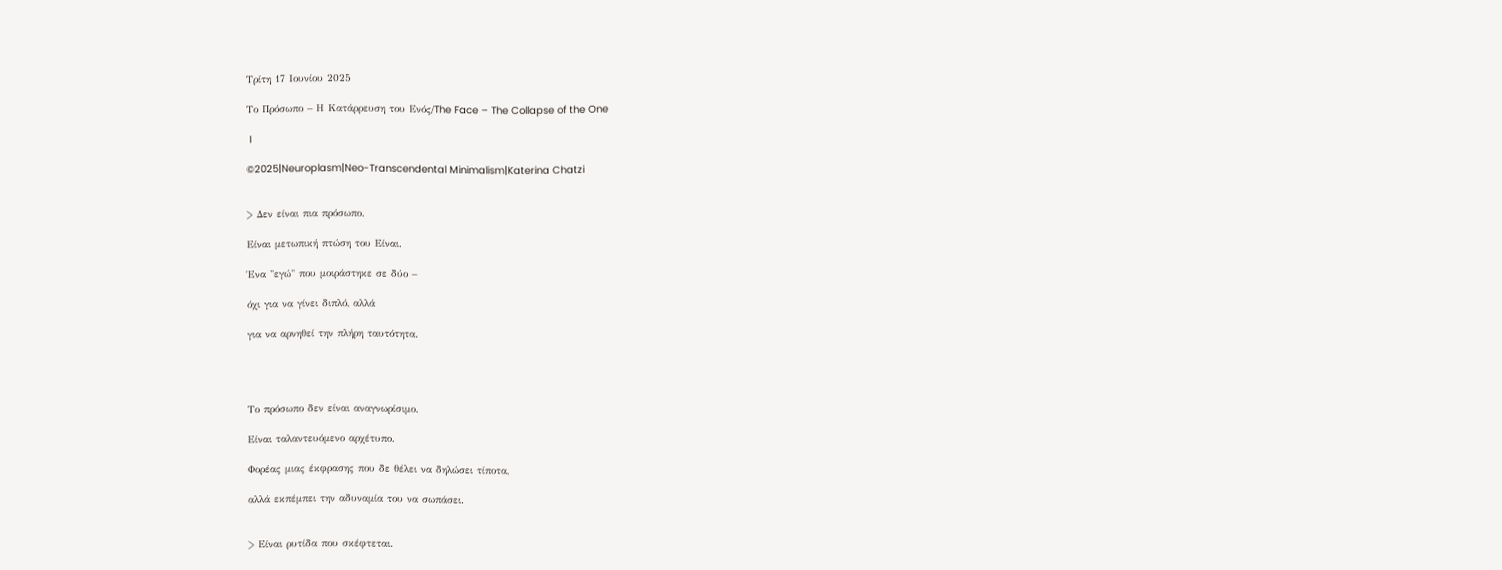Τρίτη 17 Ιουνίου 2025

Το Πρόσωπο – Η Κατάρρευση του Ενός/The Face – The Collapse of the One

 I

©2025|Neuroplasm|Neo-Transcendental Minimalism|Katerina Chatzi


> Δεν είναι πια πρόσωπο.

Είναι μετωπική πτώση του Είναι.

Ένα "εγώ" που μοιράστηκε σε δύο –

όχι για να γίνει διπλό, αλλά

για να αρνηθεί την πλήρη ταυτότητα.




Το πρόσωπο δεν είναι αναγνωρίσιμο.

Είναι ταλαντευόμενο αρχέτυπο.

Φορέας μιας έκφρασης που δε θέλει να δηλώσει τίποτα,

αλλά εκπέμπει την αδυναμία του να σωπάσει.


> Είναι ρυτίδα που σκέφτεται.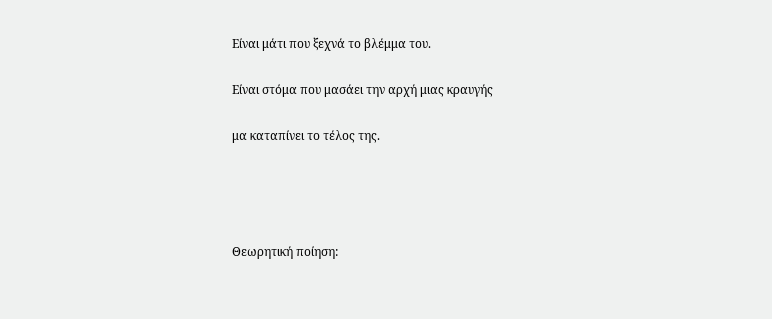Είναι μάτι που ξεχνά το βλέμμα του.

Είναι στόμα που μασάει την αρχή μιας κραυγής

μα καταπίνει το τέλος της.




Θεωρητική ποίηση: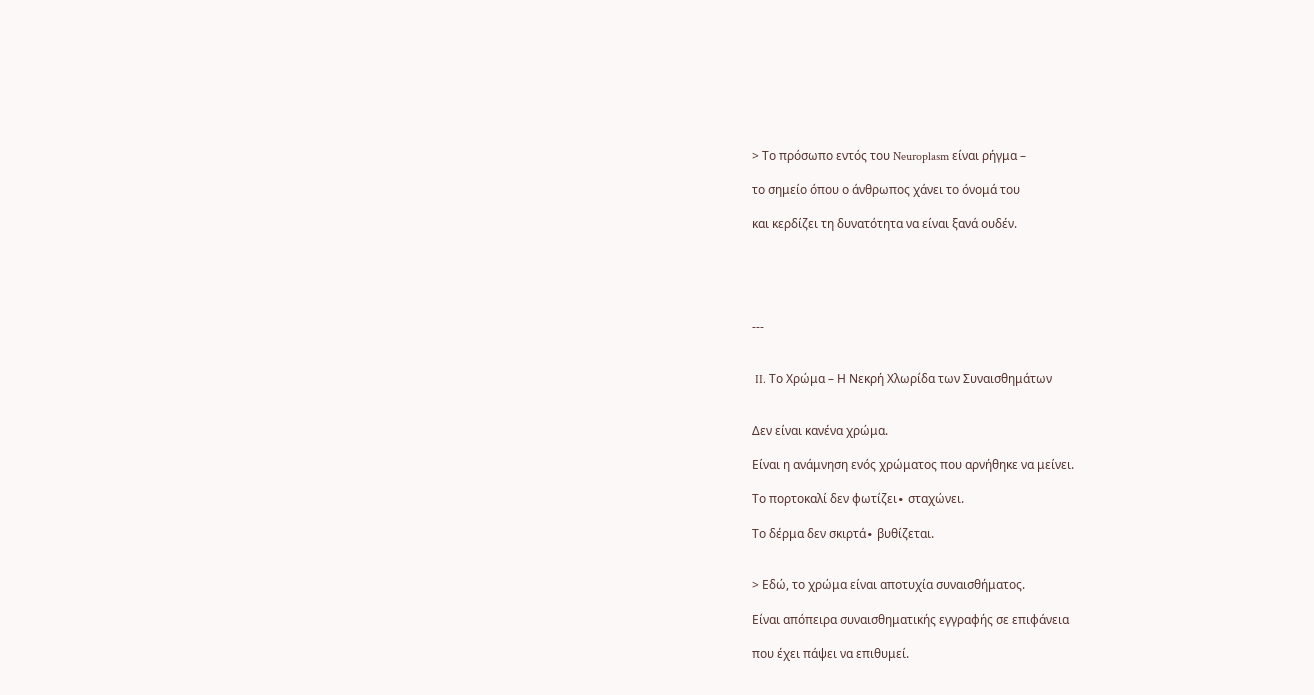> Το πρόσωπο εντός του Neuroplasm είναι ρήγμα –

το σημείο όπου ο άνθρωπος χάνει το όνομά του

και κερδίζει τη δυνατότητα να είναι ξανά ουδέν.





---


 II. Το Χρώμα – Η Νεκρή Χλωρίδα των Συναισθημάτων


Δεν είναι κανένα χρώμα.

Είναι η ανάμνηση ενός χρώματος που αρνήθηκε να μείνει.

Το πορτοκαλί δεν φωτίζει∙ σταχώνει.

Το δέρμα δεν σκιρτά∙ βυθίζεται.


> Εδώ, το χρώμα είναι αποτυχία συναισθήματος.

Είναι απόπειρα συναισθηματικής εγγραφής σε επιφάνεια

που έχει πάψει να επιθυμεί.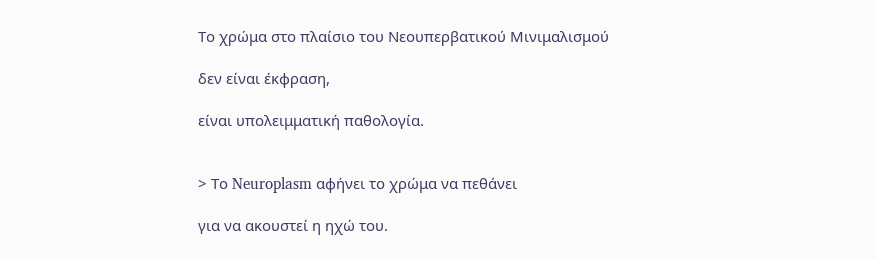Το χρώμα στο πλαίσιο του Νεουπερβατικού Μινιμαλισμού

δεν είναι έκφραση,

είναι υπολειμματική παθολογία.


> Το Neuroplasm αφήνει το χρώμα να πεθάνει

για να ακουστεί η ηχώ του.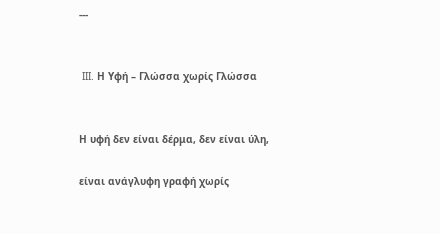---


 III. Η Υφή – Γλώσσα χωρίς Γλώσσα


Η υφή δεν είναι δέρμα, δεν είναι ύλη,

είναι ανάγλυφη γραφή χωρίς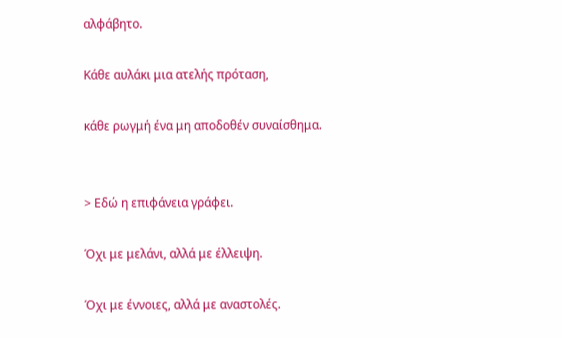αλφάβητο.

Κάθε αυλάκι μια ατελής πρόταση,

κάθε ρωγμή ένα μη αποδοθέν συναίσθημα.


> Εδώ η επιφάνεια γράφει.

Όχι με μελάνι, αλλά με έλλειψη.

Όχι με έννοιες, αλλά με αναστολές.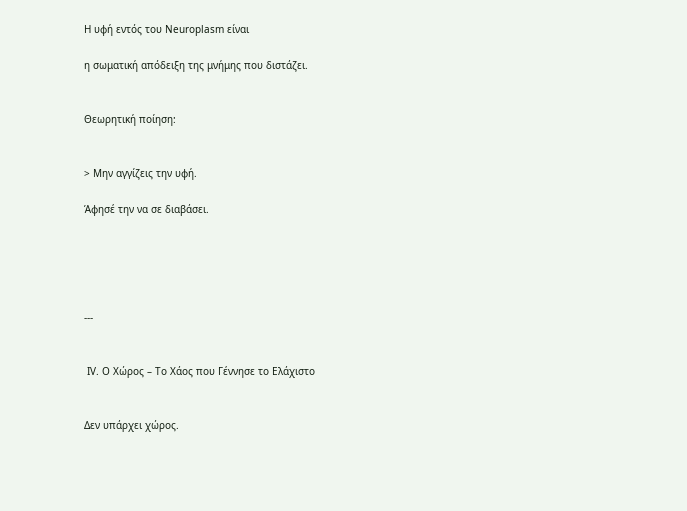Η υφή εντός του Neuroplasm είναι

η σωματική απόδειξη της μνήμης που διστάζει.


Θεωρητική ποίηση:


> Μην αγγίζεις την υφή.

Άφησέ την να σε διαβάσει.





---


 IV. Ο Χώρος – Το Χάος που Γέννησε το Ελάχιστο


Δεν υπάρχει χώρος.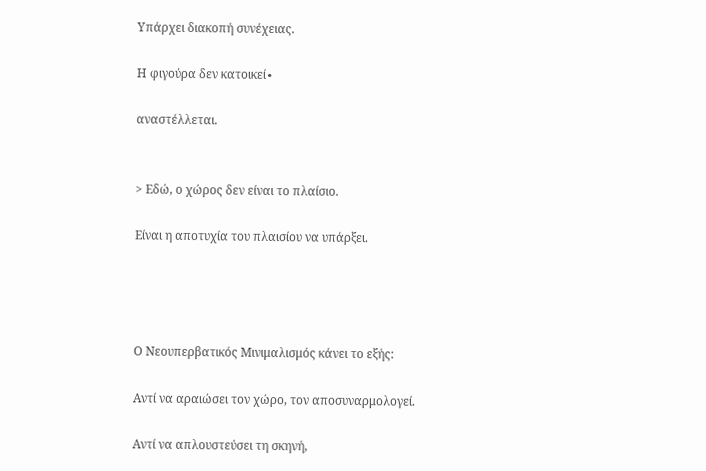Υπάρχει διακοπή συνέχειας.

Η φιγούρα δεν κατοικεί∙

αναστέλλεται.


> Εδώ, ο χώρος δεν είναι το πλαίσιο.

Είναι η αποτυχία του πλαισίου να υπάρξει.




Ο Νεουπερβατικός Μινιμαλισμός κάνει το εξής:

Αντί να αραιώσει τον χώρο, τον αποσυναρμολογεί.

Αντί να απλουστεύσει τη σκηνή,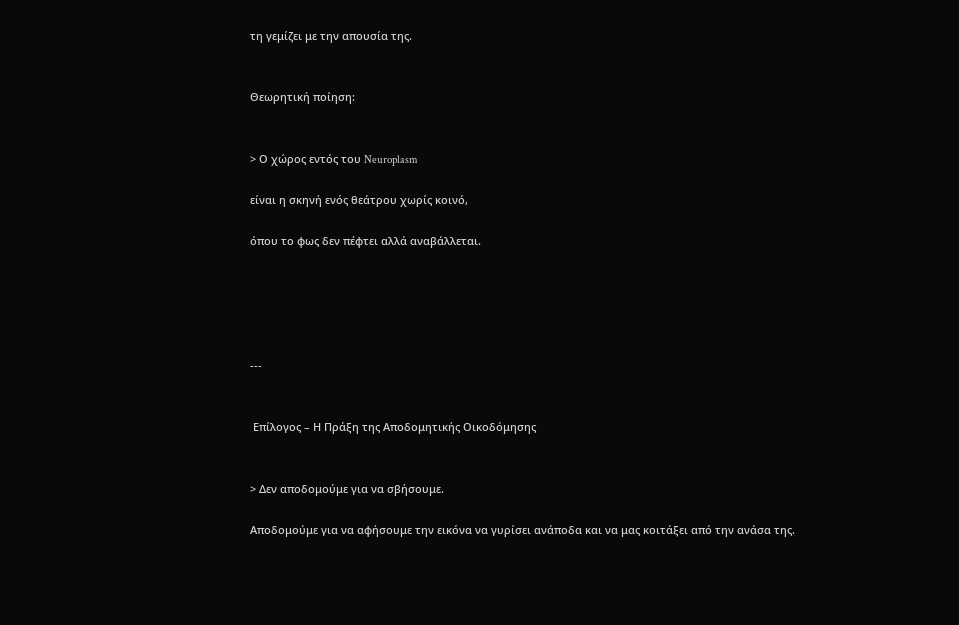τη γεμίζει με την απουσία της.


Θεωρητική ποίηση:


> Ο χώρος εντός του Neuroplasm

είναι η σκηνή ενός θεάτρου χωρίς κοινό,

όπου το φως δεν πέφτει αλλά αναβάλλεται.





---


 Επίλογος – Η Πράξη της Αποδομητικής Οικοδόμησης


> Δεν αποδομούμε για να σβήσουμε.

Αποδομούμε για να αφήσουμε την εικόνα να γυρίσει ανάποδα και να μας κοιτάξει από την ανάσα της.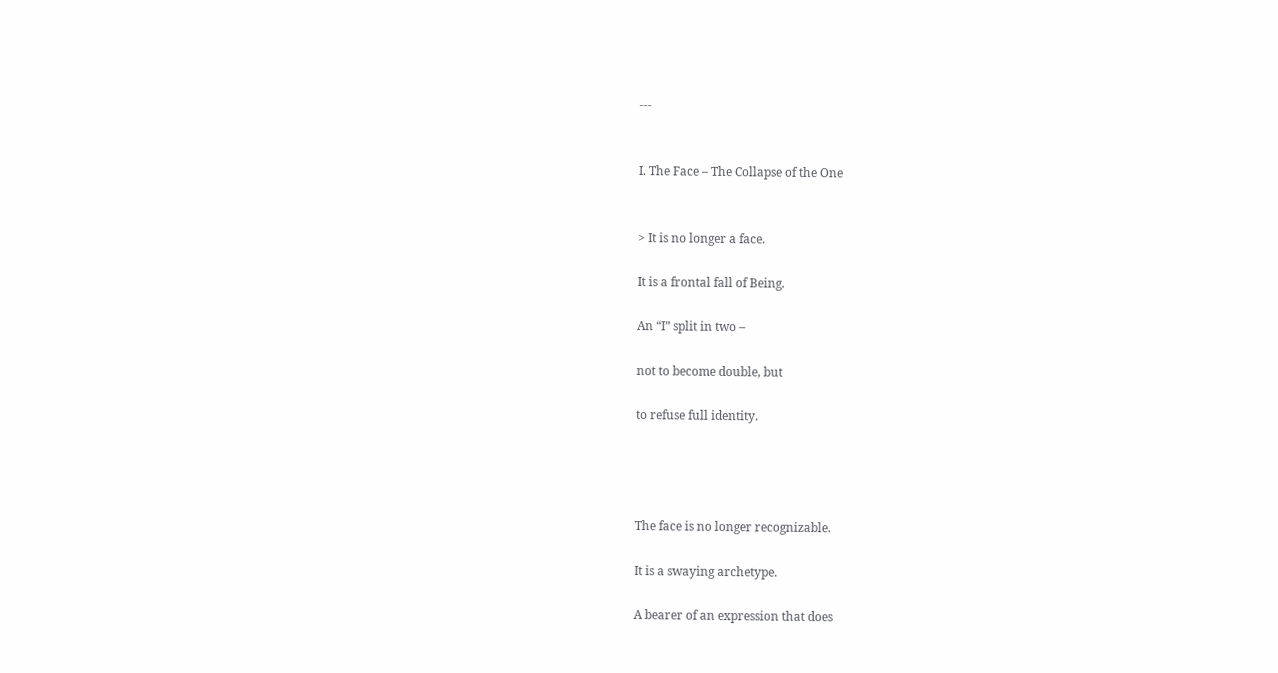---


I. The Face – The Collapse of the One


> It is no longer a face.

It is a frontal fall of Being.

An “I” split in two –

not to become double, but

to refuse full identity.




The face is no longer recognizable.

It is a swaying archetype.

A bearer of an expression that does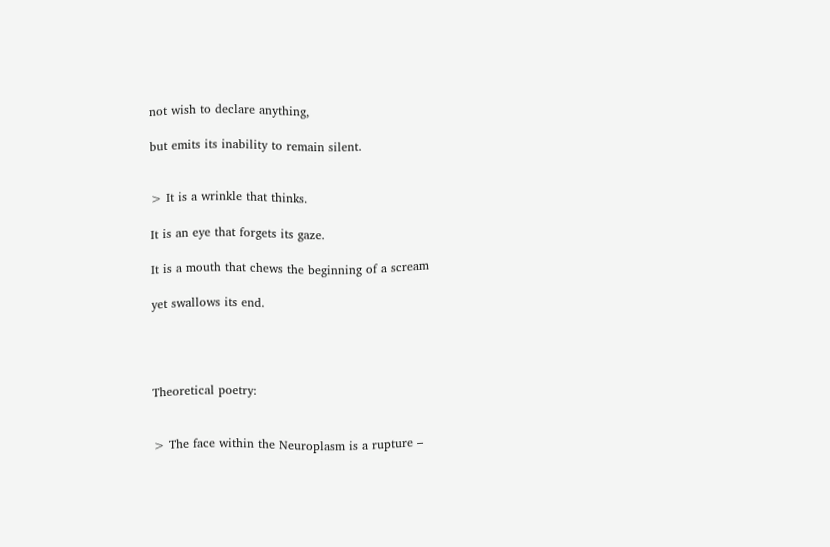not wish to declare anything,

but emits its inability to remain silent.


> It is a wrinkle that thinks.

It is an eye that forgets its gaze.

It is a mouth that chews the beginning of a scream

yet swallows its end.




Theoretical poetry:


> The face within the Neuroplasm is a rupture –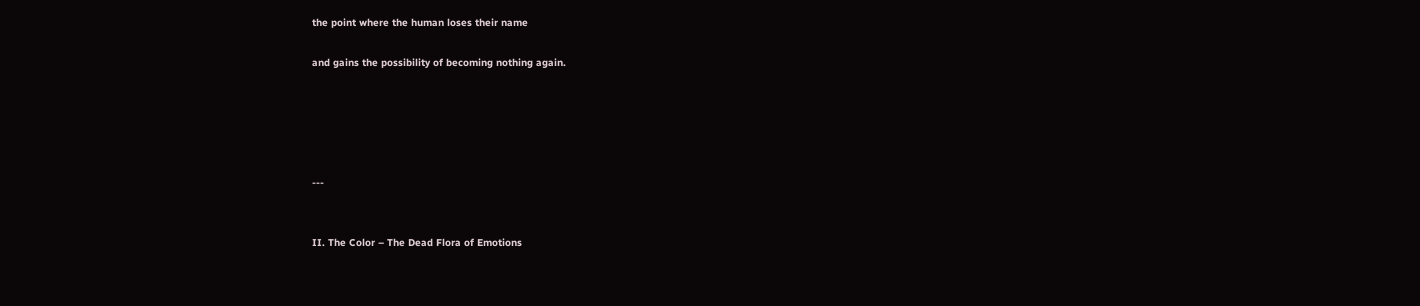the point where the human loses their name

and gains the possibility of becoming nothing again.





---


II. The Color – The Dead Flora of Emotions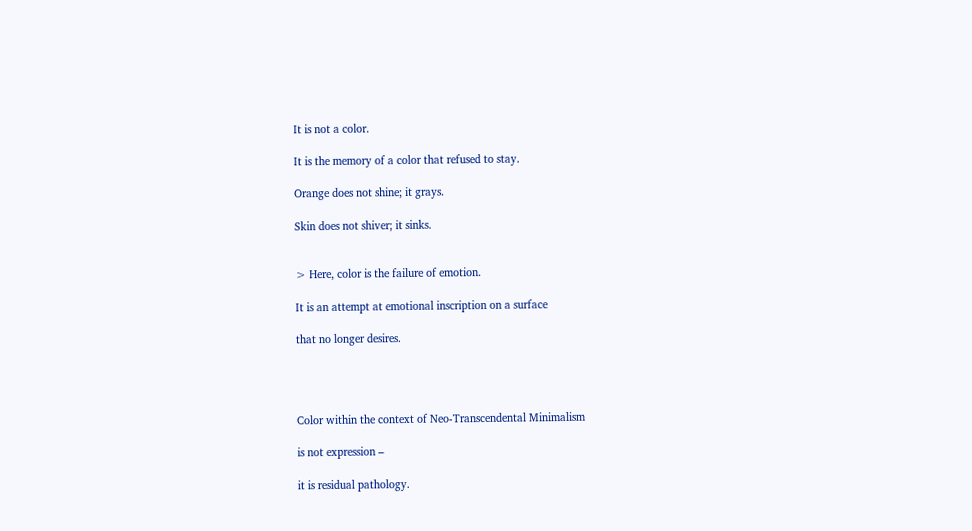It is not a color.

It is the memory of a color that refused to stay.

Orange does not shine; it grays.

Skin does not shiver; it sinks.


> Here, color is the failure of emotion.

It is an attempt at emotional inscription on a surface

that no longer desires.




Color within the context of Neo-Transcendental Minimalism

is not expression –

it is residual pathology.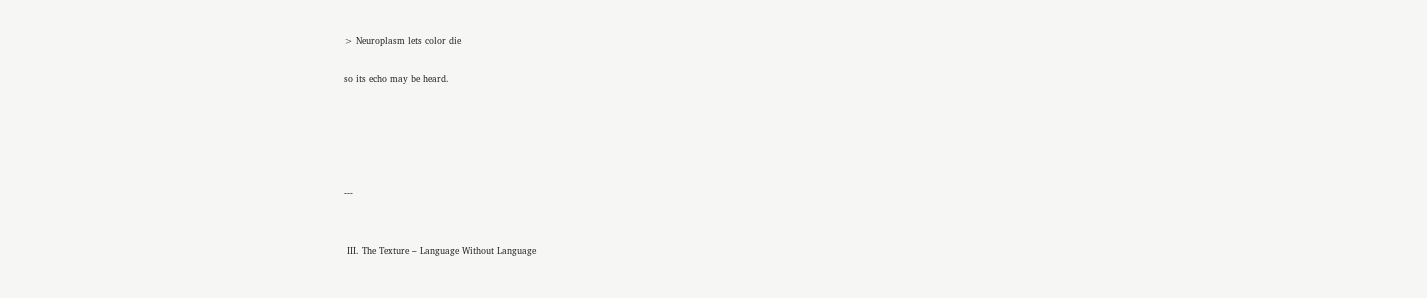> Neuroplasm lets color die

so its echo may be heard.





---


 III. The Texture – Language Without Language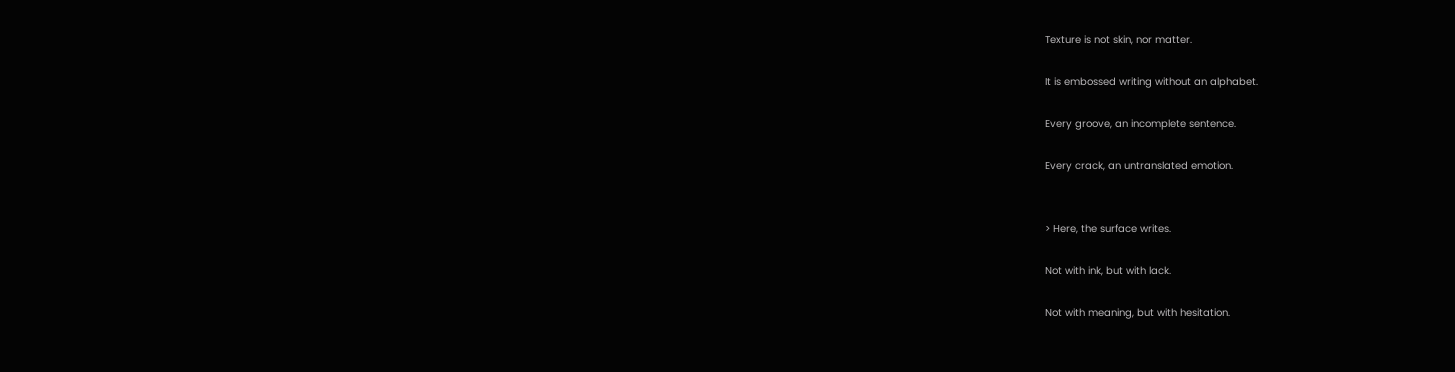Texture is not skin, nor matter.

It is embossed writing without an alphabet.

Every groove, an incomplete sentence.

Every crack, an untranslated emotion.


> Here, the surface writes.

Not with ink, but with lack.

Not with meaning, but with hesitation.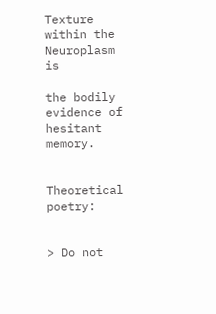Texture within the Neuroplasm is

the bodily evidence of hesitant memory.


Theoretical poetry:


> Do not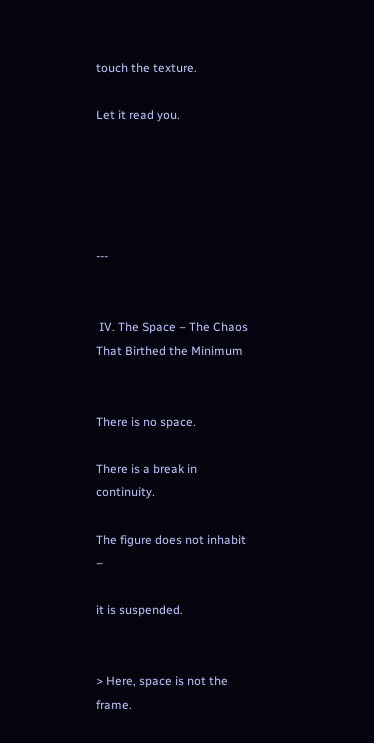touch the texture.

Let it read you.





---


 IV. The Space – The Chaos That Birthed the Minimum


There is no space.

There is a break in continuity.

The figure does not inhabit –

it is suspended.


> Here, space is not the frame.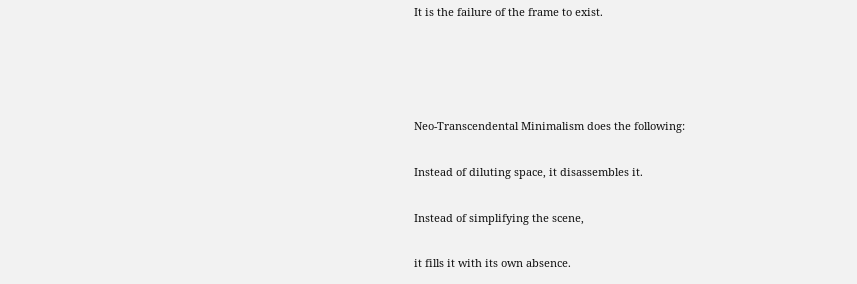It is the failure of the frame to exist.




Neo-Transcendental Minimalism does the following:

Instead of diluting space, it disassembles it.

Instead of simplifying the scene,

it fills it with its own absence.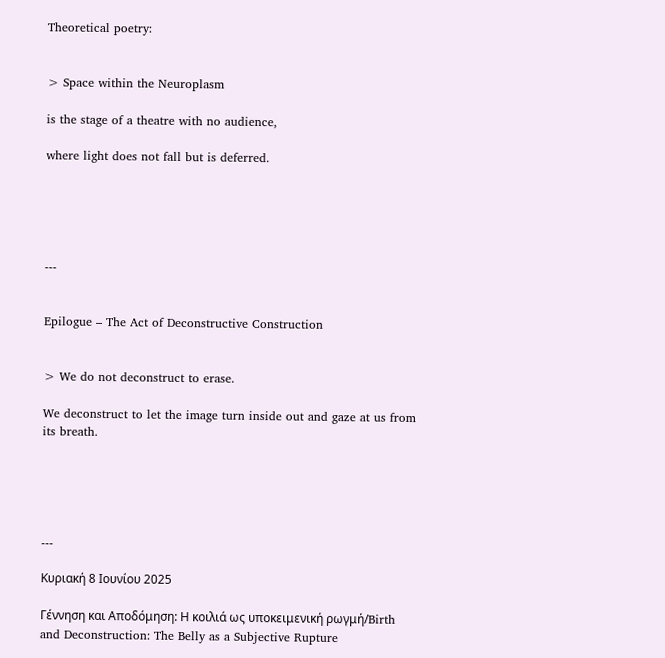Theoretical poetry:


> Space within the Neuroplasm

is the stage of a theatre with no audience,

where light does not fall but is deferred.





---


Epilogue – The Act of Deconstructive Construction


> We do not deconstruct to erase.

We deconstruct to let the image turn inside out and gaze at us from its breath.





---

Κυριακή 8 Ιουνίου 2025

Γέννηση και Αποδόμηση: Η κοιλιά ως υποκειμενική ρωγμή/Birth and Deconstruction: The Belly as a Subjective Rupture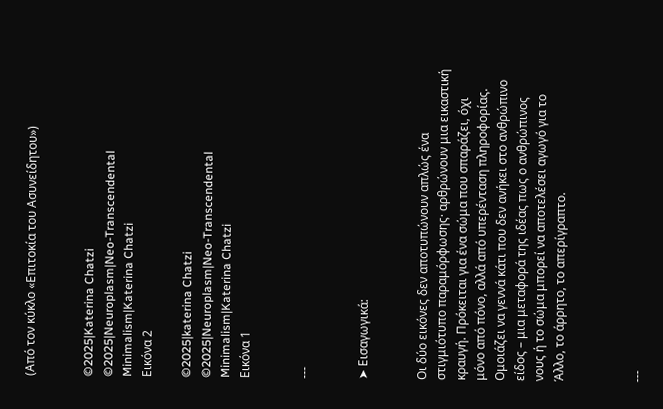(Από τον κύκλο «Επιτοκία του Ασυνείδητου»)


©2025|Katerina Chatzi
©2025|Neuroplasm|Neo-Transcendental Minimalism|Katerina Chatzi
Εικόνα 2

©2025|katerina Chatzi
©2025|Neuroplasm|Neo-Transcendental Minimalism|Katerina Chatzi
Εικόνα 1


---


➤ Εισαγωγικά:


Οι δύο εικόνες δεν αποτυπώνουν απλώς ένα στιγμιότυπο παραμόρφωσης· αρθρώνουν μια εικαστική κραυγή. Πρόκειται για ένα σώμα που σπαράζει, όχι μόνο από πόνο, αλλά από υπερένταση πληροφορίας. Ομοιάζει να γεννά κάτι που δεν ανήκει στο ανθρώπινο είδος – μια μεταφορά της ιδέας πως ο ανθρώπινος νους ή το σώμα μπορεί να αποτελέσει αγωγό για το Άλλο, το άρρητο, το απερίγραπτο.



---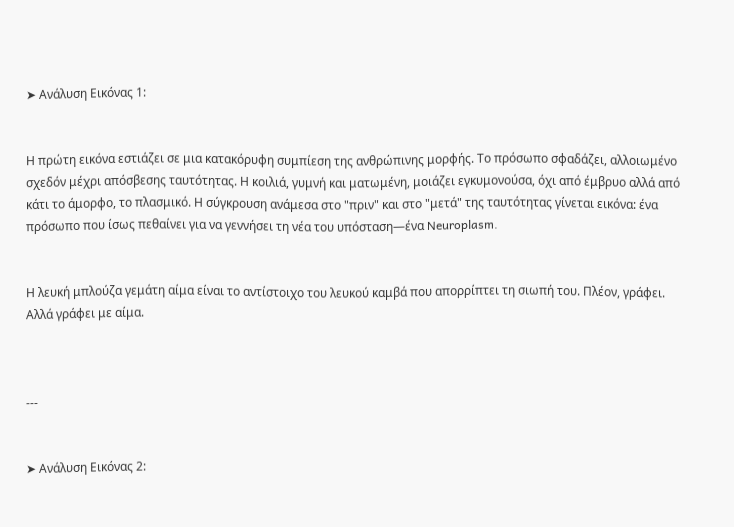➤ Ανάλυση Εικόνας 1:


Η πρώτη εικόνα εστιάζει σε μια κατακόρυφη συμπίεση της ανθρώπινης μορφής. Το πρόσωπο σφαδάζει, αλλοιωμένο σχεδόν μέχρι απόσβεσης ταυτότητας. Η κοιλιά, γυμνή και ματωμένη, μοιάζει εγκυμονούσα, όχι από έμβρυο αλλά από κάτι το άμορφο, το πλασμικό. Η σύγκρουση ανάμεσα στο "πριν" και στο "μετά" της ταυτότητας γίνεται εικόνα: ένα πρόσωπο που ίσως πεθαίνει για να γεννήσει τη νέα του υπόσταση—ένα Neuroplasm.


Η λευκή μπλούζα γεμάτη αίμα είναι το αντίστοιχο του λευκού καμβά που απορρίπτει τη σιωπή του. Πλέον, γράφει. Αλλά γράφει με αίμα.



---


➤ Ανάλυση Εικόνας 2: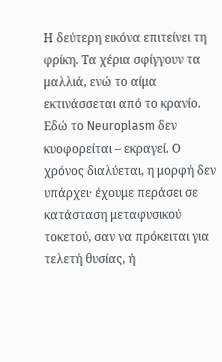Η δεύτερη εικόνα επιτείνει τη φρίκη. Τα χέρια σφίγγουν τα μαλλιά, ενώ το αίμα εκτινάσσεται από το κρανίο. Εδώ το Neuroplasm δεν κυοφορείται – εκραγεί. Ο χρόνος διαλύεται, η μορφή δεν υπάρχει· έχουμε περάσει σε κατάσταση μεταφυσικού τοκετού, σαν να πρόκειται για τελετή θυσίας, ή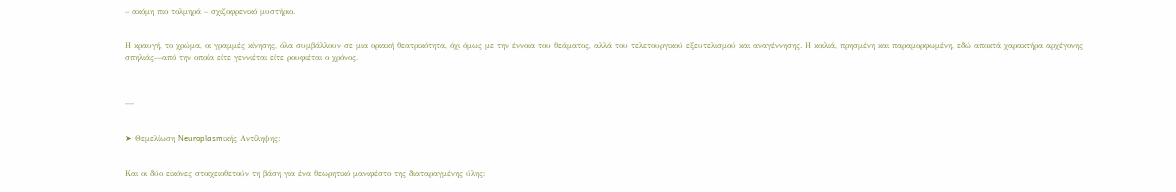– ακόμη πιο τολμηρά – σχιζοφρενικό μυστήριο.


Η κραυγή, το χρώμα, οι γραμμές κίνησης, όλα συμβάλλουν σε μια οριακή θεατρικότητα, όχι όμως με την έννοια του θεάματος, αλλά του τελετουργικού εξευτελισμού και αναγέννησης. Η κοιλιά, πρησμένη και παραμορφωμένη, εδώ αποκτά χαρακτήρα αρχέγονης σπηλιάς—από την οποία είτε γεννιέται είτε ρουφιέται ο χρόνος.



---


➤ Θεμελίωση Neuroplasmικής Αντίληψης:


Και οι δύο εικόνες στοιχειοθετούν τη βάση για ένα θεωρητικό μανιφέστο της διαταραγμένης ύλης: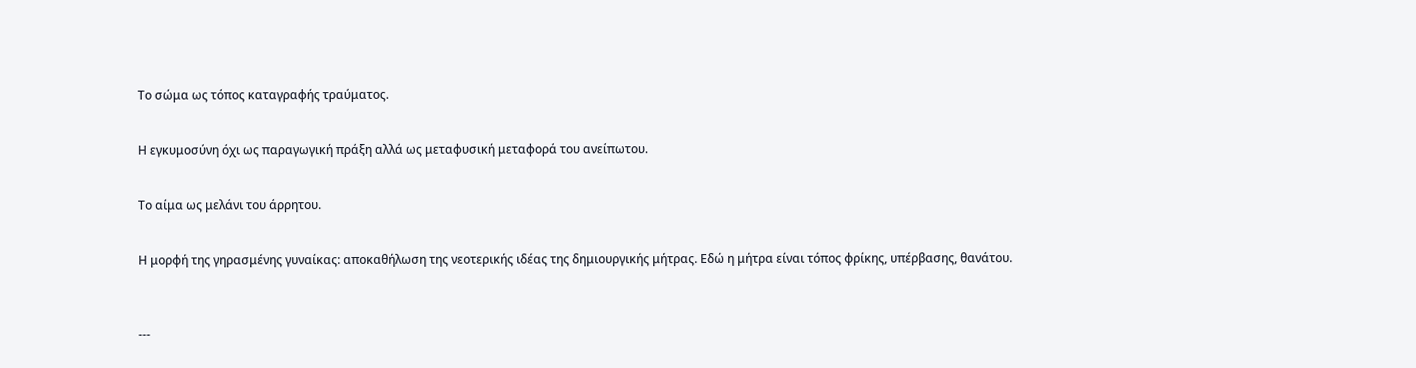Το σώμα ως τόπος καταγραφής τραύματος.


Η εγκυμοσύνη όχι ως παραγωγική πράξη αλλά ως μεταφυσική μεταφορά του ανείπωτου.


Το αίμα ως μελάνι του άρρητου.


Η μορφή της γηρασμένης γυναίκας: αποκαθήλωση της νεοτερικής ιδέας της δημιουργικής μήτρας. Εδώ η μήτρα είναι τόπος φρίκης, υπέρβασης, θανάτου.



---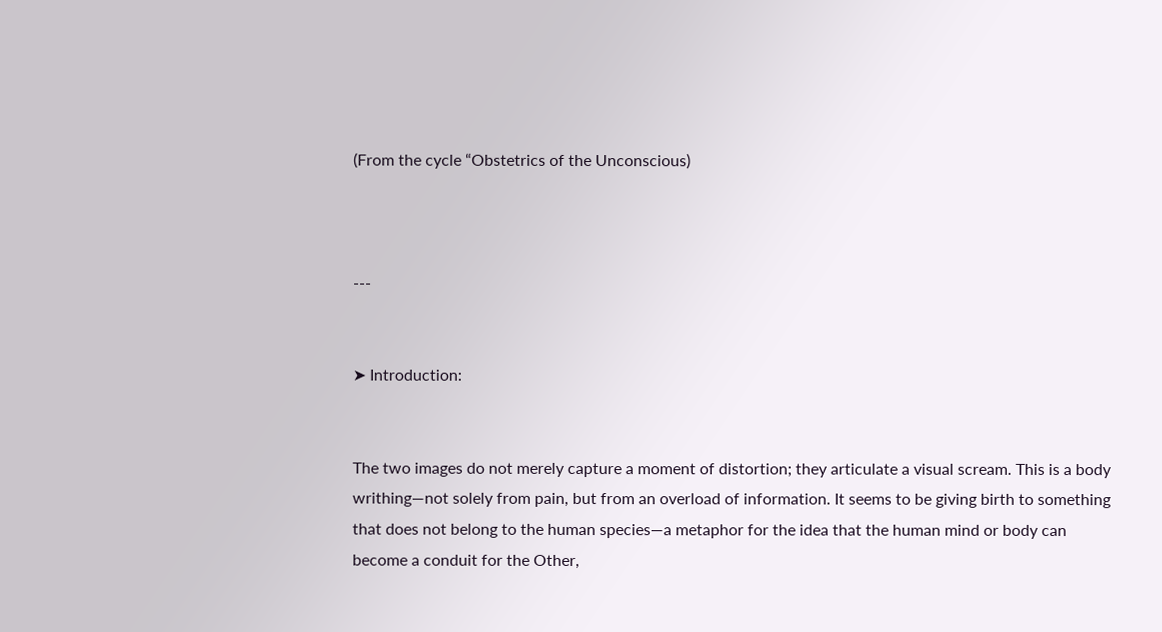(From the cycle “Obstetrics of the Unconscious)



---


➤ Introduction:


The two images do not merely capture a moment of distortion; they articulate a visual scream. This is a body writhing—not solely from pain, but from an overload of information. It seems to be giving birth to something that does not belong to the human species—a metaphor for the idea that the human mind or body can become a conduit for the Other,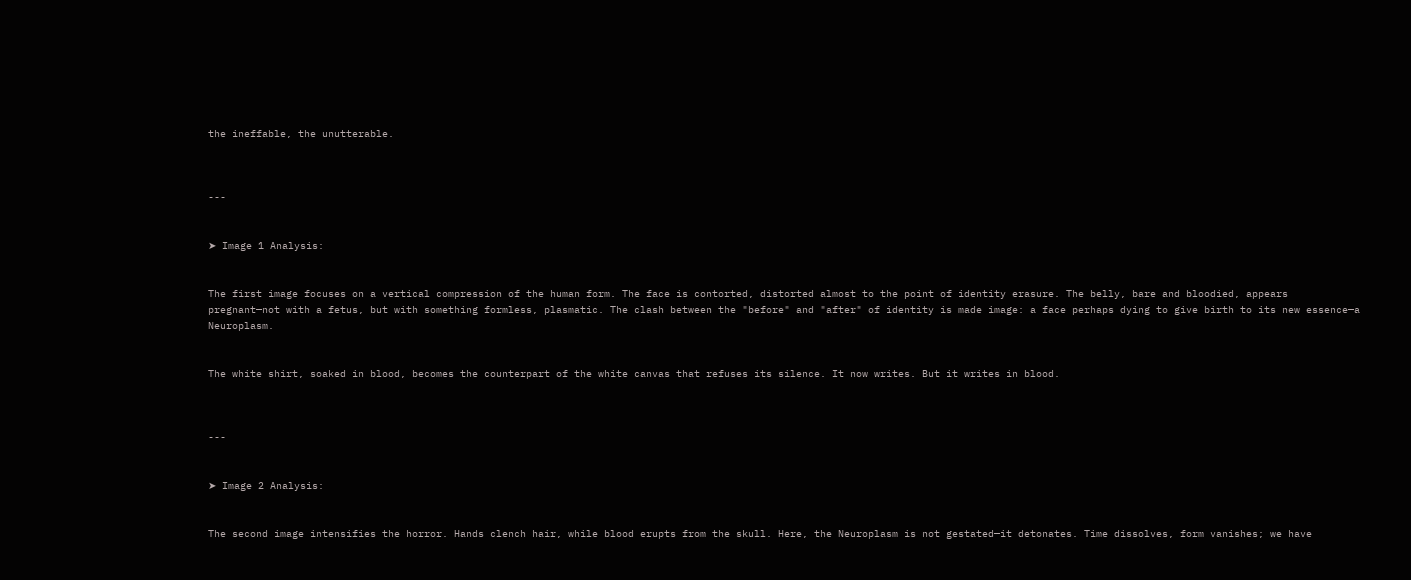the ineffable, the unutterable.



---


➤ Image 1 Analysis:


The first image focuses on a vertical compression of the human form. The face is contorted, distorted almost to the point of identity erasure. The belly, bare and bloodied, appears pregnant—not with a fetus, but with something formless, plasmatic. The clash between the "before" and "after" of identity is made image: a face perhaps dying to give birth to its new essence—a Neuroplasm.


The white shirt, soaked in blood, becomes the counterpart of the white canvas that refuses its silence. It now writes. But it writes in blood.



---


➤ Image 2 Analysis:


The second image intensifies the horror. Hands clench hair, while blood erupts from the skull. Here, the Neuroplasm is not gestated—it detonates. Time dissolves, form vanishes; we have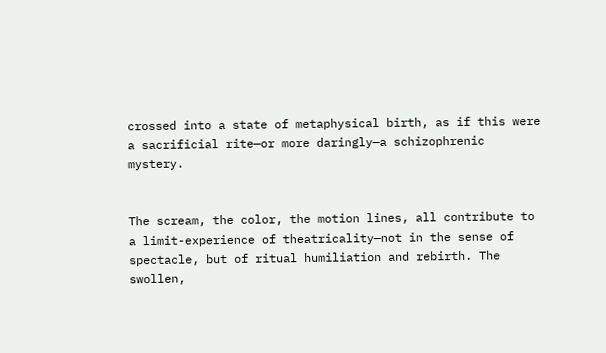crossed into a state of metaphysical birth, as if this were a sacrificial rite—or more daringly—a schizophrenic mystery.


The scream, the color, the motion lines, all contribute to a limit-experience of theatricality—not in the sense of spectacle, but of ritual humiliation and rebirth. The swollen,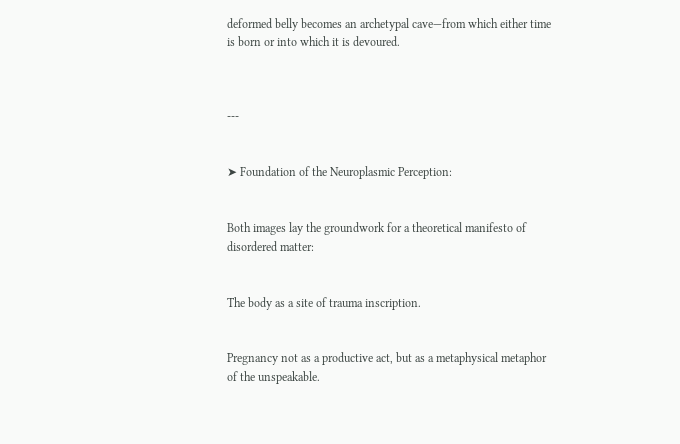deformed belly becomes an archetypal cave—from which either time is born or into which it is devoured.



---


➤ Foundation of the Neuroplasmic Perception:


Both images lay the groundwork for a theoretical manifesto of disordered matter:


The body as a site of trauma inscription.


Pregnancy not as a productive act, but as a metaphysical metaphor of the unspeakable.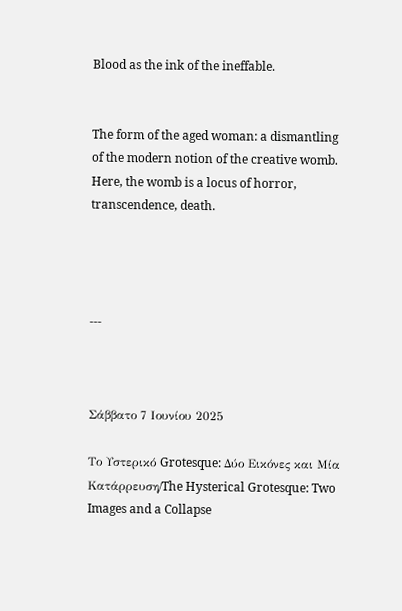Blood as the ink of the ineffable.


The form of the aged woman: a dismantling of the modern notion of the creative womb. Here, the womb is a locus of horror, transcendence, death.




---



Σάββατο 7 Ιουνίου 2025

Το Υστερικό Grotesque: Δύο Εικόνες και Μία Κατάρρευση/The Hysterical Grotesque: Two Images and a Collapse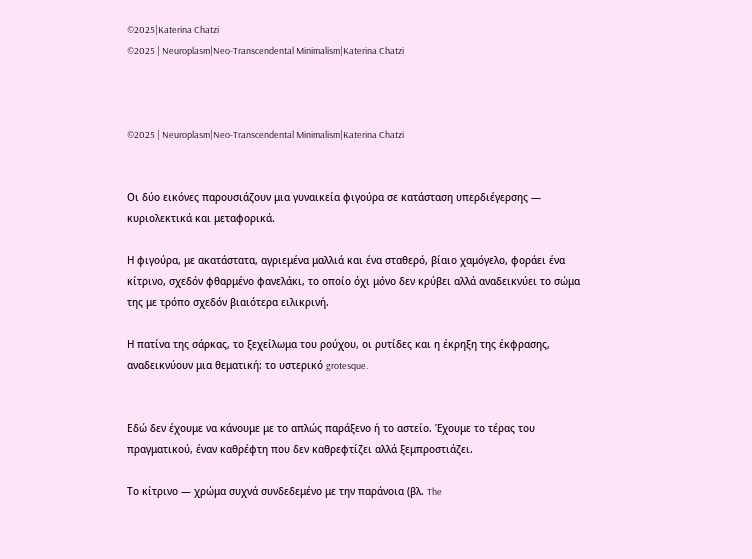©2025|Katerina Chatzi
©2025 | Neuroplasm|Neo-Transcendental Minimalism|Katerina Chatzi



©2025 | Neuroplasm|Neo-Transcendental Minimalism|Katerina Chatzi


Οι δύο εικόνες παρουσιάζουν μια γυναικεία φιγούρα σε κατάσταση υπερδιέγερσης — κυριολεκτικά και μεταφορικά.

Η φιγούρα, με ακατάστατα, αγριεμένα μαλλιά και ένα σταθερό, βίαιο χαμόγελο, φοράει ένα κίτρινο, σχεδόν φθαρμένο φανελάκι, το οποίο όχι μόνο δεν κρύβει αλλά αναδεικνύει το σώμα της με τρόπο σχεδόν βιαιότερα ειλικρινή.

Η πατίνα της σάρκας, το ξεχείλωμα του ρούχου, οι ρυτίδες και η έκρηξη της έκφρασης, αναδεικνύουν μια θεματική: το υστερικό grotesque.


Εδώ δεν έχουμε να κάνουμε με το απλώς παράξενο ή το αστείο. Έχουμε το τέρας του πραγματικού, έναν καθρέφτη που δεν καθρεφτίζει αλλά ξεμπροστιάζει.

Το κίτρινο — χρώμα συχνά συνδεδεμένο με την παράνοια (βλ. The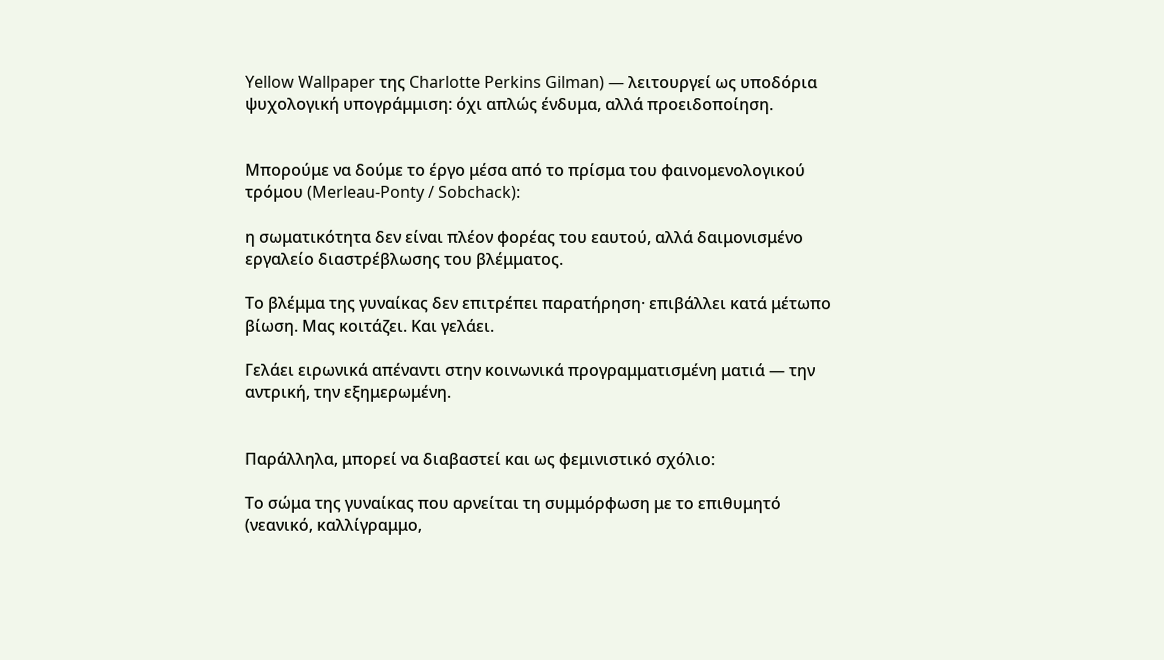Yellow Wallpaper της Charlotte Perkins Gilman) — λειτουργεί ως υποδόρια ψυχολογική υπογράμμιση: όχι απλώς ένδυμα, αλλά προειδοποίηση.


Μπορούμε να δούμε το έργο μέσα από το πρίσμα του φαινομενολογικού τρόμου (Merleau-Ponty / Sobchack):

η σωματικότητα δεν είναι πλέον φορέας του εαυτού, αλλά δαιμονισμένο εργαλείο διαστρέβλωσης του βλέμματος.

Το βλέμμα της γυναίκας δεν επιτρέπει παρατήρηση· επιβάλλει κατά μέτωπο βίωση. Μας κοιτάζει. Και γελάει.

Γελάει ειρωνικά απέναντι στην κοινωνικά προγραμματισμένη ματιά — την αντρική, την εξημερωμένη.


Παράλληλα, μπορεί να διαβαστεί και ως φεμινιστικό σχόλιο:

Το σώμα της γυναίκας που αρνείται τη συμμόρφωση με το επιθυμητό (νεανικό, καλλίγραμμο,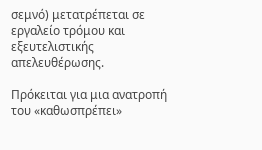σεμνό) μετατρέπεται σε εργαλείο τρόμου και εξευτελιστικής απελευθέρωσης.

Πρόκειται για μια ανατροπή του «καθωσπρέπει»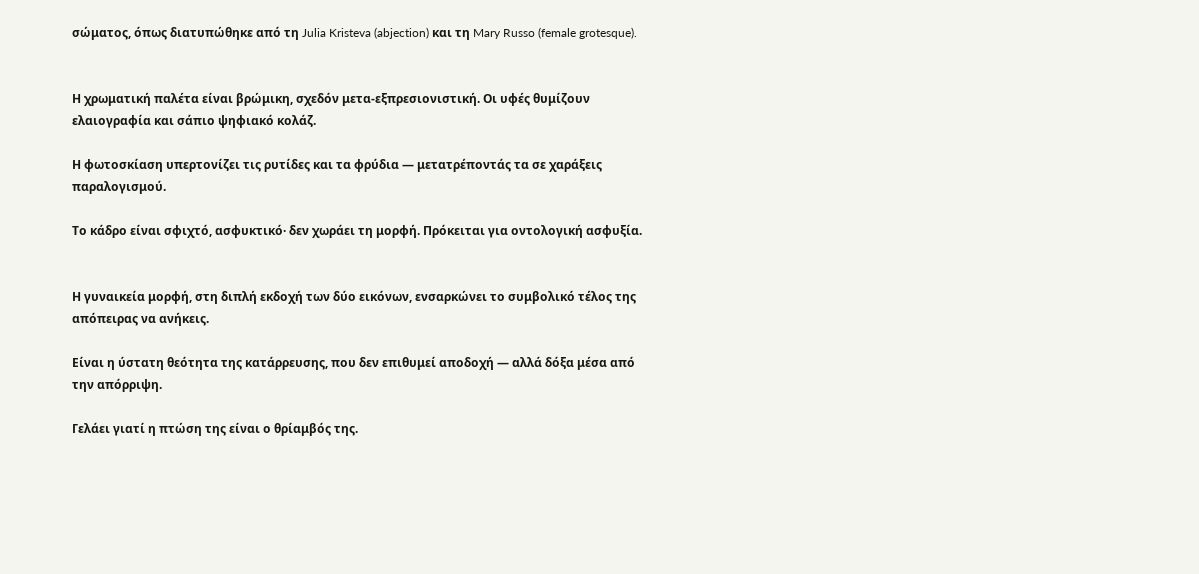σώματος, όπως διατυπώθηκε από τη Julia Kristeva (abjection) και τη Mary Russo (female grotesque).


Η χρωματική παλέτα είναι βρώμικη, σχεδόν μετα-εξπρεσιονιστική. Οι υφές θυμίζουν ελαιογραφία και σάπιο ψηφιακό κολάζ.

Η φωτοσκίαση υπερτονίζει τις ρυτίδες και τα φρύδια — μετατρέποντάς τα σε χαράξεις παραλογισμού.

Το κάδρο είναι σφιχτό, ασφυκτικό· δεν χωράει τη μορφή. Πρόκειται για οντολογική ασφυξία.


Η γυναικεία μορφή, στη διπλή εκδοχή των δύο εικόνων, ενσαρκώνει το συμβολικό τέλος της απόπειρας να ανήκεις.

Είναι η ύστατη θεότητα της κατάρρευσης, που δεν επιθυμεί αποδοχή — αλλά δόξα μέσα από την απόρριψη.

Γελάει γιατί η πτώση της είναι ο θρίαμβός της.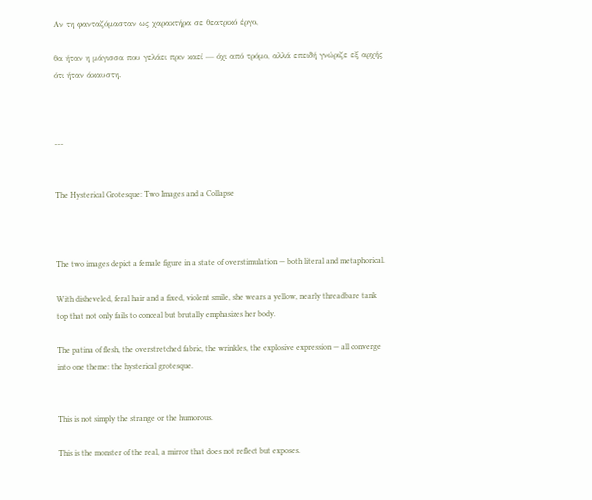Αν τη φανταζόμασταν ως χαρακτήρα σε θεατρικό έργο,

θα ήταν η μάγισσα που γελάει πριν καεί — όχι από τρόμο, αλλά επειδή γνώριζε εξ αρχής ότι ήταν άκαυστη.



---


The Hysterical Grotesque: Two Images and a Collapse



The two images depict a female figure in a state of overstimulation — both literal and metaphorical.

With disheveled, feral hair and a fixed, violent smile, she wears a yellow, nearly threadbare tank top that not only fails to conceal but brutally emphasizes her body.

The patina of flesh, the overstretched fabric, the wrinkles, the explosive expression — all converge into one theme: the hysterical grotesque.


This is not simply the strange or the humorous.

This is the monster of the real, a mirror that does not reflect but exposes.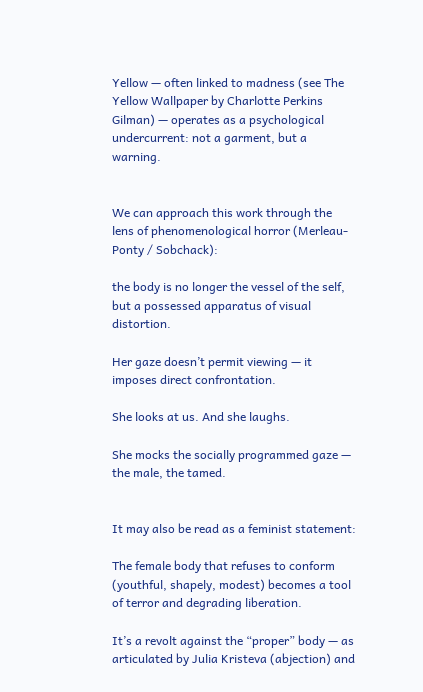Yellow — often linked to madness (see The Yellow Wallpaper by Charlotte Perkins Gilman) — operates as a psychological undercurrent: not a garment, but a warning.


We can approach this work through the lens of phenomenological horror (Merleau-Ponty / Sobchack):

the body is no longer the vessel of the self, but a possessed apparatus of visual distortion.

Her gaze doesn’t permit viewing — it imposes direct confrontation.

She looks at us. And she laughs.

She mocks the socially programmed gaze — the male, the tamed.


It may also be read as a feminist statement:

The female body that refuses to conform (youthful, shapely, modest) becomes a tool of terror and degrading liberation.

It’s a revolt against the “proper” body — as articulated by Julia Kristeva (abjection) and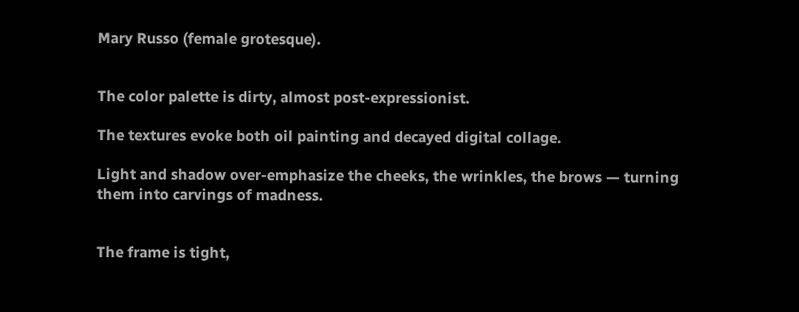Mary Russo (female grotesque).


The color palette is dirty, almost post-expressionist.

The textures evoke both oil painting and decayed digital collage.

Light and shadow over-emphasize the cheeks, the wrinkles, the brows — turning them into carvings of madness.


The frame is tight,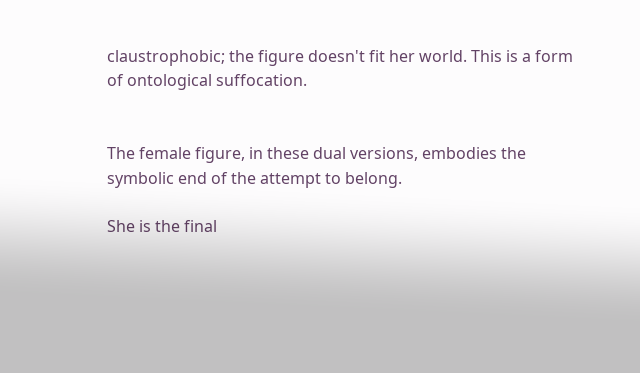claustrophobic; the figure doesn't fit her world. This is a form of ontological suffocation.


The female figure, in these dual versions, embodies the symbolic end of the attempt to belong.

She is the final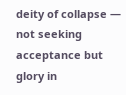deity of collapse — not seeking acceptance but glory in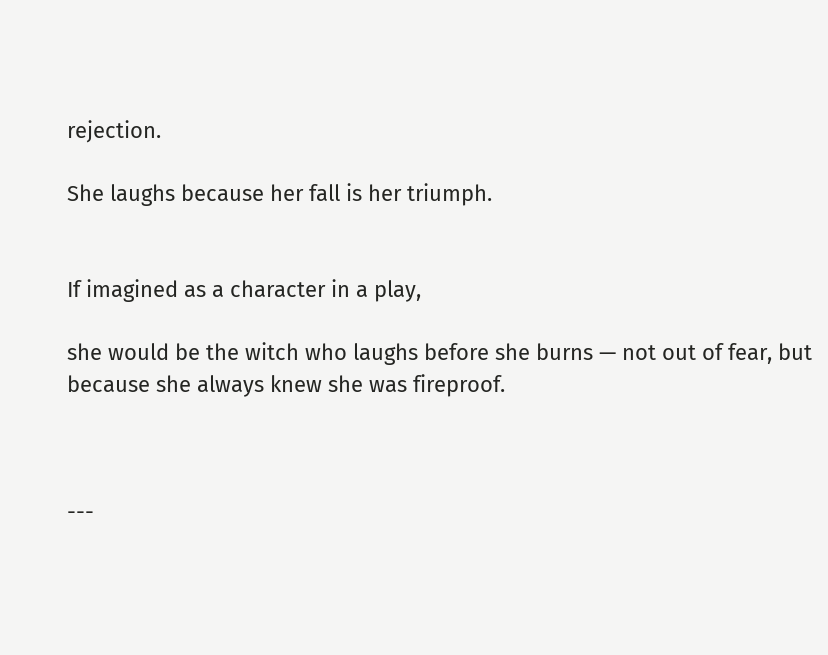rejection.

She laughs because her fall is her triumph.


If imagined as a character in a play,

she would be the witch who laughs before she burns — not out of fear, but because she always knew she was fireproof.



---